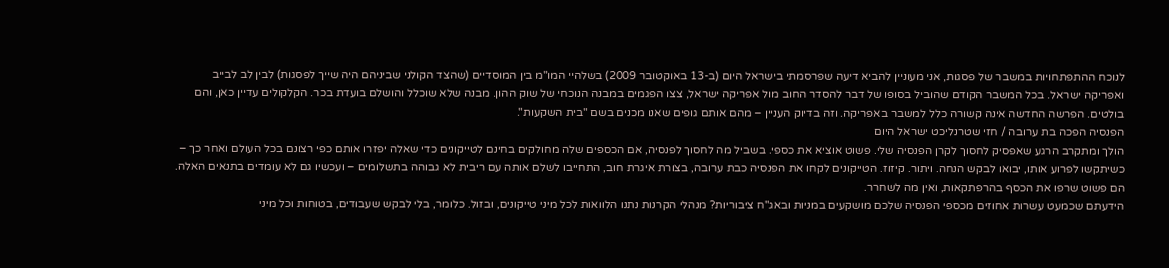לנוכח ההתפתחויות במשבר של פסגות, אני מעוניין להביא דיעה שפרסמתי בישראל היום (ב-13 באוקטובר 2009) בשלהיי המו"מ בין המוסדיים (שהצד הקולני שביניהם היה שייך לפסגות) לבין לב לבייב ואפריקה ישראל. בכל המשבר הקודם שהוביל בסופו של דבר להסדר החוב מול אפריקה ישראל, צצו הפגמים במבנה הנוכחי של שוק ההון. מבנה שלא שוכלל והושלם בועדת בכר. הקלקולים עדיין כאן, והם בולטים. הפרשה החדשה אינה קשורה כלל למשבר באפריקה. וזה בדיוק העניין – מהם אותם גופים שאנו מכנים בשם "בית השקעות".
הפנסיה הפכה בת ערובה / חזי שטרנליכט ישראל היום
הולך ומתקרב הרגע שאפסיק לחסוך לקרן הפנסיה שלי. פשוט אוציא את כספי. בשביל מה לחסוך לפנסיה, אם הכספים שלה מחולקים בחינם לטייקונים כדי שאלה יפזרו אותם כפי רצונם בכל העולם ואחר כך – כשיתקשו לפרוע אותו, יבואו לבקש הנחה. ויתור. קיזוז. הטייקונים לקחו את הפנסיה כבת ערובה, בצורת איגרת חוב, התחייבו לשלם אותה עם ריבית לא גבוהה בתשלומים – ועכשיו גם לא עומדים בתנאים האלה. הם פשוט שרפו את הכסף בהרפתקאות, ואין מה לשחרר.
הידעתם שכמעט עשרות אחוזים מכספי הפנסיה שלכם מושקעים במניות ובאג"ח ציבוריות? מנהלי הקרנות נתנו הלוואות לכל מיני טייקונים, ובזול. כלומר, בלי לבקש שעבודים, בטוחות וכל מיני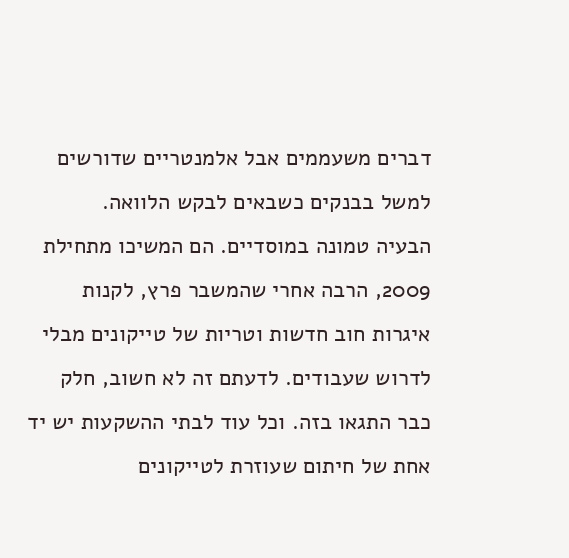דברים משעממים אבל אלמנטריים שדורשים למשל בבנקים כשבאים לבקש הלוואה.
הבעיה טמונה במוסדיים. הם המשיכו מתחילת 2009, הרבה אחרי שהמשבר פרץ, לקנות איגרות חוב חדשות וטריות של טייקונים מבלי לדרוש שעבודים. לדעתם זה לא חשוב, חלק כבר התגאו בזה. וכל עוד לבתי ההשקעות יש יד אחת של חיתום שעוזרת לטייקונים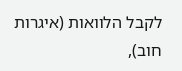לקבל הלוואות (איגרות חוב),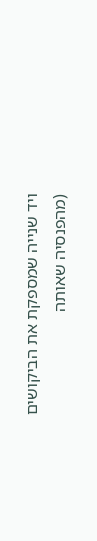ויד שנייה שמספקת את הביקושים (מהפנסיה שאותה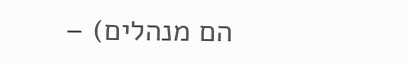הם מנהלים) –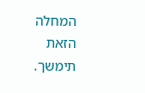המחלה הזאת תימשך.